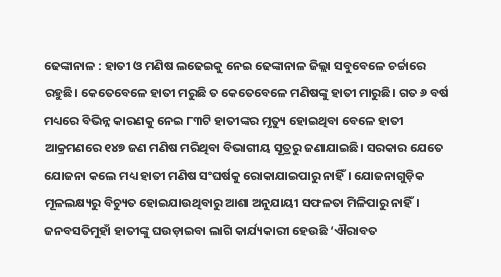ଢେଙ୍କାନାଳ : ହାତୀ ଓ ମଣିଷ ଲଢେଇକୁ ନେଇ ଢେଙ୍କାନାଳ ଜିଲ୍ଲା ସବୁବେଳେ ଚର୍ଚ୍ଚାରେ ରହୁଛି। କେତେବେଳେ ହାତୀ ମରୁଛି ତ କେତେବେଳେ ମଣିଷଙ୍କୁ ହାତୀ ମାରୁଛି। ଗତ ୬ ବର୍ଷ ମଧ୍ୟରେ ବିଭିନ୍ନ କାରଣକୁ ନେଇ ୮୩ଟି ହାତୀଙ୍କର ମୃତ୍ୟୁ ହୋଇଥିବା ବେଳେ ହାତୀ ଆକ୍ରମଣରେ ୧୪୭ ଜଣ ମଣିଷ ମରିଥିବା ବିଭାଗୀୟ ସୂତ୍ରରୁ ଜଣାଯାଇଛି। ସରକାର ଯେତେ ଯୋଜନା କଲେ ମଧ୍ୟ ହାତୀ ମଣିଷ ସଂଘର୍ଷକୁ ରୋକାଯାଇପାରୁ ନାହିଁ। ଯୋଜନାଗୁଡ଼ିକ ମୂଳଲକ୍ଷ୍ୟରୁ ବିଚ୍ୟୁତ ହୋଇଯାଉଥିବାରୁ ଆଶା ଅନୁଯାୟୀ ସଫଳତା ମିଳିପାରୁ ନାହିଁ। ଜନବସତିମୁହାଁ ହାତୀଙ୍କୁ ଘଉଡ଼ାଇବା ଲାଗି କାର୍ଯ୍ୟକାରୀ ହେଉଛି ‘ଐରାବତ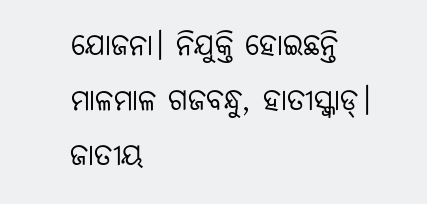ଯୋଜନା। ନିଯୁକ୍ତି ହୋଇଛନ୍ତି ମାଳମାଳ ଗଜବନ୍ଧୁ, ହାତୀସ୍କ୍ବାଡ୍। ଜାତୀୟ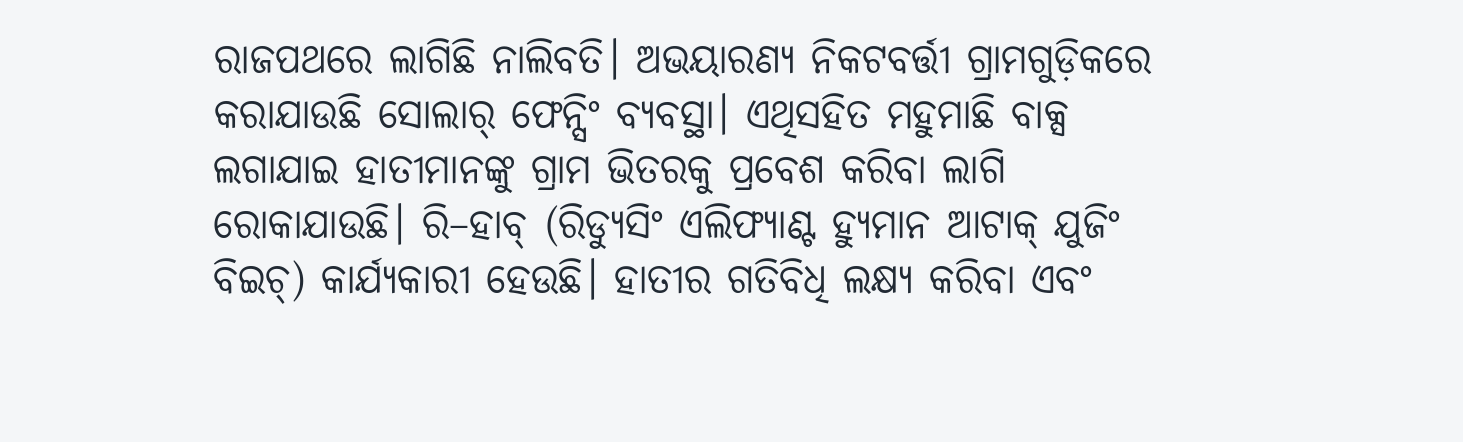ରାଜପଥରେ ଲାଗିଛି ନାଲିବତି। ଅଭୟାରଣ୍ୟ ନିକଟବର୍ତ୍ତୀ ଗ୍ରାମଗୁଡ଼ିକରେ କରାଯାଉଛି ସୋଲାର୍ ଫେନ୍ସିଂ ବ୍ୟବସ୍ଥା। ଏଥିସହିତ ମହୁମାଛି ବାକ୍ସ ଲଗାଯାଇ ହାତୀମାନଙ୍କୁ ଗ୍ରାମ ଭିତରକୁ ପ୍ରବେଶ କରିବା ଲାଗି ରୋକାଯାଉଛି। ରି–ହାବ୍ (ରିଡ୍ୟୁସିଂ ଏଲିଫ୍ୟାଣ୍ଟ ହ୍ୟୁମାନ ଆଟାକ୍ ଯୁଜିଂ ବିଇଚ୍) କାର୍ଯ୍ୟକାରୀ ହେଉଛି। ହାତୀର ଗତିବିଧି ଲକ୍ଷ୍ୟ କରିବା ଏବଂ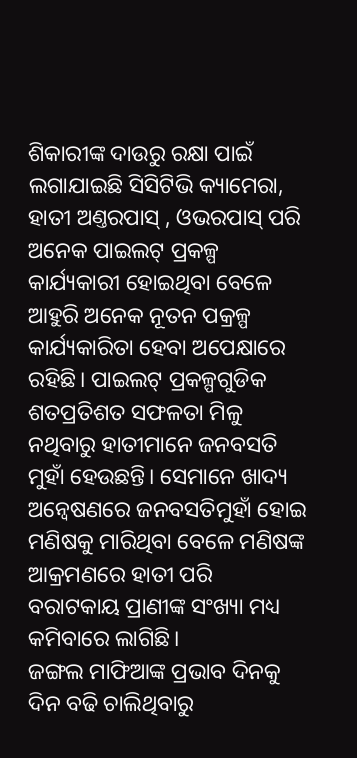ଶିକାରୀଙ୍କ ଦାଉରୁ ରକ୍ଷା ପାଇଁ ଲଗାଯାଇଛି ସିସିଟିଭି କ୍ୟାମେରା, ହାତୀ ଅଣ୍ତରପାସ୍ , ଓଭରପାସ୍ ପରି ଅନେକ ପାଇଲଟ୍ ପ୍ରକଳ୍ପ କାର୍ଯ୍ୟକାରୀ ହୋଇଥିବା ବେଳେ ଆହୁରି ଅନେକ ନୂତନ ପକ୍ରଳ୍ପ କାର୍ଯ୍ୟକାରିତା ହେବା ଅପେକ୍ଷାରେ ରହିଛି। ପାଇଲଟ୍ ପ୍ରକଳ୍ପଗୁଡିକ ଶତପ୍ରତିଶତ ସଫଳତା ମିଳୁ ନଥିବାରୁ ହାତୀମାନେ ଜନବସତି ମୁହାଁ ହେଉଛନ୍ତି। ସେମାନେ ଖାଦ୍ୟ ଅନ୍ବେଷଣରେ ଜନବସତିମୁହାଁ ହୋଇ ମଣିଷକୁ ମାରିଥିବା ବେଳେ ମଣିଷଙ୍କ ଆକ୍ରମଣରେ ହାତୀ ପରି ବରାଟକାୟ ପ୍ରାଣୀଙ୍କ ସଂଖ୍ୟା ମଧ୍ୟ କମିବାରେ ଲାଗିଛି।
ଜଙ୍ଗଲ ମାଫିଆଙ୍କ ପ୍ରଭାବ ଦିନକୁ ଦିନ ବଢି ଚାଲିଥିବାରୁ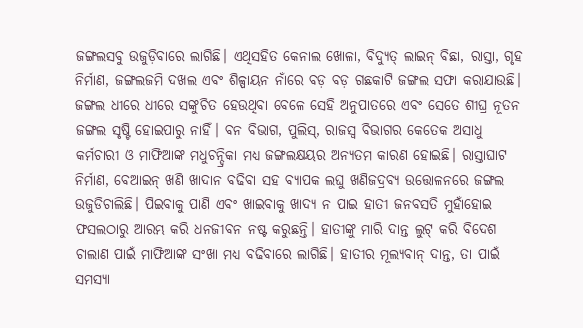ଜଙ୍ଗଲସବୁ ଉଜୁଡ଼ିବାରେ ଲାଗିଛି। ଏଥିସହିତ କେନାଲ ଖୋଳା, ବିଦ୍ୟୁତ୍ ଲାଇନ୍ ବିଛା, ରାସ୍ତା, ଗୃହ ନିର୍ମାଣ, ଜଙ୍ଗଲଜମି ଦଖଲ ଏବଂ ଶିଳ୍ପାୟନ ନାଁରେ ବଡ଼ ବଡ଼ ଗଛକାଟି ଜଙ୍ଗଲ ସଫା କରାଯାଉଛି। ଜଙ୍ଗଲ ଧୀରେ ଧୀରେ ସଙ୍କୁଚିତ ହେଉଥିବା ବେଳେ ସେହି ଅନୁପାତରେ ଏବଂ ସେତେ ଶୀଘ୍ର ନୂତନ ଜଙ୍ଗଲ ସୃଷ୍ଟି ହୋଇପାରୁ ନାହିଁ। ବନ ବିଭାଗ, ପୁଲିସ୍, ରାଜସ୍ବ ବିଭାଗର କେତେକ ଅସାଧୁ କର୍ମଚାରୀ ଓ ମାଫିଆଙ୍କ ମଧୁଚନ୍ଦ୍ରିକା ମଧ୍ୟ ଜଙ୍ଗଲକ୍ଷୟର ଅନ୍ୟତମ କାରଣ ହୋଇଛି। ରାସ୍ତାଘାଟ ନିର୍ମାଣ, ବେଆଇନ୍ ଖଣି ଖାଦାନ ବଢିବା ସହ ବ୍ୟାପକ ଲଘୁ ଖଣିଜଦ୍ରବ୍ୟ ଉତ୍ତୋଳନରେ ଜଙ୍ଗଲ ଉଜୁଡିଚାଲିଛି। ପିଇବାକୁ ପାଣି ଏବଂ ଖାଇବାକୁ ଖାଦ୍ୟ ନ ପାଇ ହାତୀ ଜନବସତି ମୁହାଁହୋଇ ଫସଲଠାରୁ ଆରମ୍ଭ କରି ଧନଜୀବନ ନଷ୍ଟ କରୁଛନ୍ତି। ହାତୀଙ୍କୁ ମାରି ଦାନ୍ତ ଲୁଟ୍ କରି ବିଦେଶ ଚାଲାଣ ପାଇଁ ମାଫିଆଙ୍କ ସଂଖା ମଧ୍ୟ ବଢିବାରେ ଲାଗିଛି। ହାତୀର ମୂଲ୍ୟବାନ୍ ଦାନ୍ତ, ତା ପାଇଁ ସମସ୍ୟା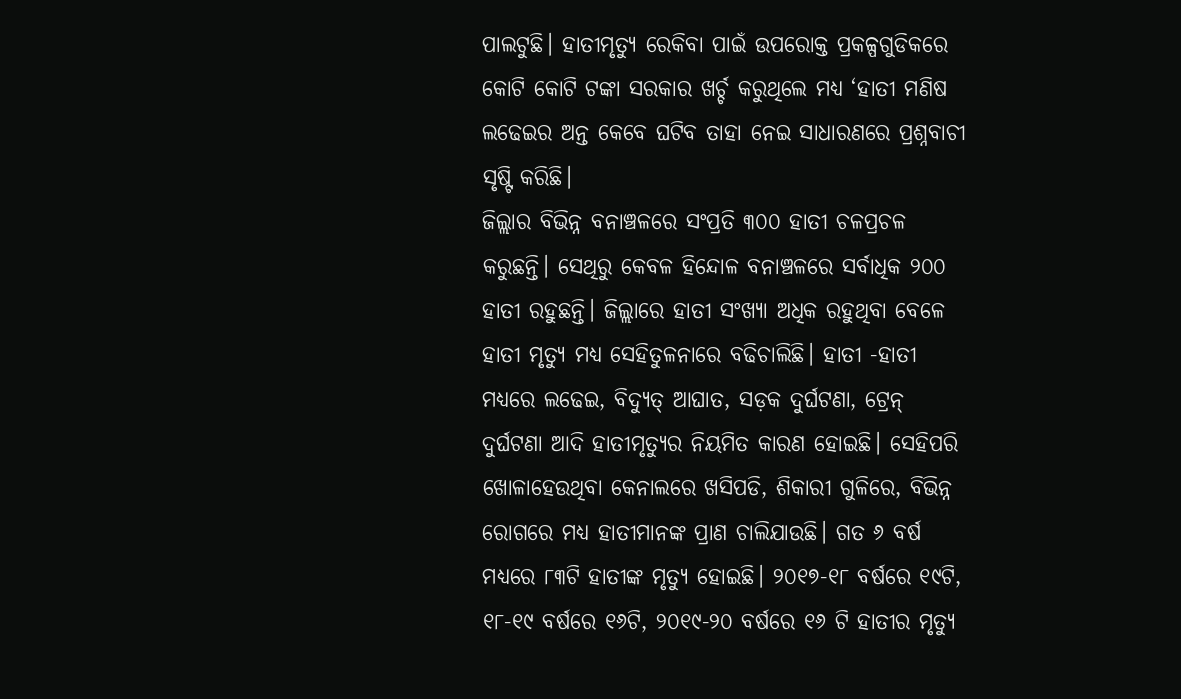ପାଲଟୁଛି। ହାତୀମୃତ୍ୟୁ ରେକିବା ପାଇଁ ଉପରୋକ୍ତ ପ୍ରକଳ୍ପଗୁଡିକରେ କୋଟି କୋଟି ଟଙ୍କା ସରକାର ଖର୍ଚ୍ଚ କରୁଥିଲେ ମଧ୍ୟ ‘ହାତୀ ମଣିଷ ଲଢେଇର ଅନ୍ତ କେବେ ଘଟିବ ତାହା ନେଇ ସାଧାରଣରେ ପ୍ରଶ୍ନବାଚୀ ସୃଷ୍ଟି କରିଛି।
ଜିଲ୍ଲାର ବିଭିନ୍ନ ବନାଞ୍ଚଳରେ ସଂପ୍ରତି ୩୦୦ ହାତୀ ଚଳପ୍ରଚଳ କରୁଛନ୍ତି। ସେଥିରୁ କେବଳ ହିନ୍ଦୋଳ ବନାଞ୍ଚଳରେ ସର୍ବାଧିକ ୨୦୦ ହାତୀ ରହୁଛନ୍ତି। ଜିଲ୍ଲାରେ ହାତୀ ସଂଖ୍ୟା ଅଧିକ ରହୁଥିବା ବେଳେ ହାତୀ ମୃତ୍ୟୁ ମଧ୍ୟ ସେହିତୁଳନାରେ ବଢିଚାଲିଛି। ହାତୀ -ହାତୀ ମଧ୍ୟରେ ଲଢେଇ, ବିଦ୍ୟୁତ୍ ଆଘାତ, ସଡ଼କ ଦୁର୍ଘଟଣା, ଟ୍ରେନ୍ ଦୁର୍ଘଟଣା ଆଦି ହାତୀମୃତ୍ୟୁର ନିୟମିତ କାରଣ ହୋଇଛି। ସେହିପରି ଖୋଳାହେଉଥିବା କେନାଲରେ ଖସିପଡି, ଶିକାରୀ ଗୁଳିରେ, ବିଭିନ୍ନ ରୋଗରେ ମଧ୍ୟ ହାତୀମାନଙ୍କ ପ୍ରାଣ ଚାଲିଯାଉଛି। ଗତ ୬ ବର୍ଷ ମଧ୍ୟରେ ୮୩ଟି ହାତୀଙ୍କ ମୃତ୍ୟୁ ହୋଇଛି। ୨୦୧୭-୧୮ ବର୍ଷରେ ୧୯ଟି, ୧୮-୧୯ ବର୍ଷରେ ୧୬ଟି, ୨୦୧୯-୨୦ ବର୍ଷରେ ୧୬ ଟି ହାତୀର ମୃତ୍ୟୁ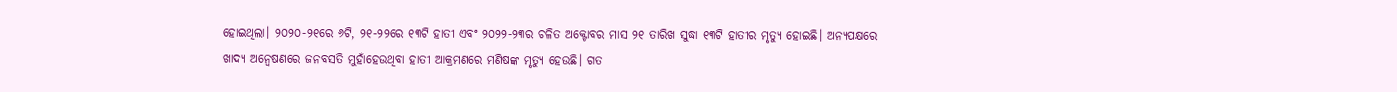ହୋଇଥିଲା। ୨୦୨୦-୨୧ରେ ୬ଟି, ୨୧-୨୨ରେ ୧୩ଟି ହାତୀ ଏବଂ ୨୦୨୨-୨୩ର ଚଳିତ ଅକ୍ଟୋବର ମାସ ୨୧ ତାରିଖ ସୁଦ୍ଧା ୧୩ଟି ହାତୀର ମୃତ୍ୟୁ ହୋଇଛି। ଅନ୍ୟପକ୍ଷରେ ଖାଦ୍ୟ ଅନ୍ବେଷଣରେ ଜନବସତି ମୁହାଁହେଉଥିବା ହାତୀ ଆକ୍ରମଣରେ ମଣିଷଙ୍କ ମୃତ୍ୟୁ ହେଉଛି। ଗତ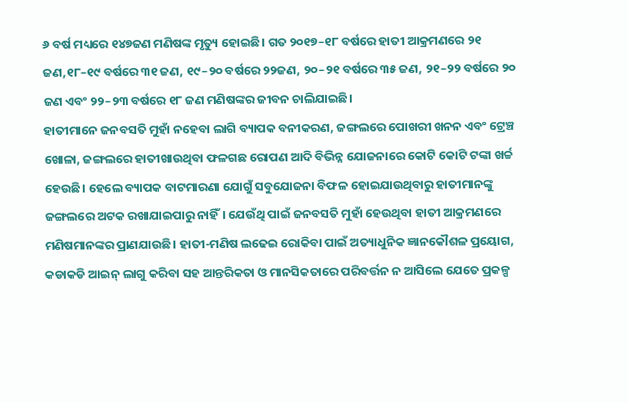୬ ବର୍ଷ ମଧ୍ୟରେ ୧୪୭ଜଣ ମଣିଷଙ୍କ ମୃତ୍ୟୁ ହୋଇଛି। ଗତ ୨୦୧୭–୧୮ ବର୍ଷରେ ହାତୀ ଆକ୍ରମଣରେ ୨୧ ଜଣ,୧୮–୧୯ ବର୍ଷରେ ୩୧ ଜଣ, ୧୯–୨୦ ବର୍ଷରେ ୨୨ଜଣ, ୨୦–୨୧ ବର୍ଷରେ ୩୫ ଜଣ, ୨୧–୨୨ ବର୍ଷରେ ୨୦ ଜଣ ଏବଂ ୨୨–୨୩ ବର୍ଷରେ ୧୮ ଜଣ ମଣିଷଙ୍କର ଜୀବନ ଚାଲିଯାଇଛି।
ହାତୀମାନେ ଜନବସତି ମୁହାଁ ନହେବା ଲାଗି ବ୍ୟାପକ ବନୀକରଣ, ଜଙ୍ଗଲରେ ପୋଖରୀ ଖନନ ଏବଂ ଟ୍ରେଞ୍ଚ ଖୋଳା, ଜଙ୍ଗଲରେ ହାତୀଖାଉଥିବା ଫଳଗଛ ରୋପଣ ଆଦି ବିଭିନ୍ନ ଯୋଜନାରେ କୋଟି କୋଟି ଟଙ୍କା ଖର୍ଚ୍ଚ ହେଉଛି। ହେଲେ ବ୍ୟାପକ ବାଟମାରଣା ଯୋଗୁଁ ସବୁଯୋଜନା ବିଫଳ ହୋଇଯାଉଥିବାରୁ ହାତୀମାନଙ୍କୁ ଜଙ୍ଗଲରେ ଅଟକ ରଖାଯାଇପାରୁ ନାହିଁ। ଯେଉଁଥି ପାଇଁ ଜନବସତି ମୁହାଁ ହେଉଥିବା ହାତୀ ଆକ୍ରମଣରେ ମଣିଷମାନଙ୍କର ପ୍ରାଣଯାଉଛି। ହାତୀ-ମଣିଷ ଲଢେଇ ରୋକିବା ପାଇଁ ଅତ୍ୟାଧୁନିକ ଜ୍ଞାନକୌଶଳ ପ୍ରୟୋଗ, କଡାକଡି ଆଇନ୍ ଲାଗୁ କରିବା ସହ ଆନ୍ତରିକତା ଓ ମାନସିକତାରେ ପରିବର୍ତ୍ତନ ନ ଆସିଲେ ଯେତେ ପ୍ରକଳ୍ପ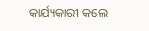କାର୍ଯ୍ୟକାରୀ କଲେ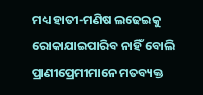ମଧ୍ୟ ହାତୀ-ମଣିଷ ଲଢେଇକୁ ରୋକାଯାଇପାରିବ ନାହିଁ ବୋଲି ପ୍ରାଣୀପ୍ରେମୀମାନେ ମତବ୍ୟକ୍ତ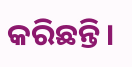କରିଛନ୍ତି।